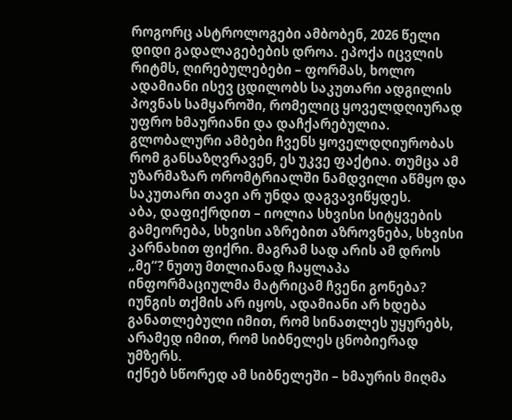როგორც ასტროლოგები ამბობენ, 2026 წელი დიდი გადალაგებების დროა. ეპოქა იცვლის რიტმს, ღირებულებები – ფორმას, ხოლო ადამიანი ისევ ცდილობს საკუთარი ადგილის პოვნას სამყაროში, რომელიც ყოველდღიურად უფრო ხმაურიანი და დაჩქარებულია. გლობალური ამბები ჩვენს ყოველდღიურობას რომ განსაზღვრავენ, ეს უკვე ფაქტია. თუმცა ამ უზარმაზარ ორომტრიალში ნამდვილი აწმყო და საკუთარი თავი არ უნდა დაგვავიწყდეს.
აბა, დაფიქრდით – იოლია სხვისი სიტყვების გამეორება, სხვისი აზრებით აზროვნება, სხვისი კარნახით ფიქრი. მაგრამ სად არის ამ დროს „მე“? ნუთუ მთლიანად ჩაყლაპა ინფორმაციულმა მატრიცამ ჩვენი გონება?
იუნგის თქმის არ იყოს, ადამიანი არ ხდება განათლებული იმით, რომ სინათლეს უყურებს, არამედ იმით, რომ სიბნელეს ცნობიერად უმზერს.
იქნებ სწორედ ამ სიბნელეში – ხმაურის მიღმა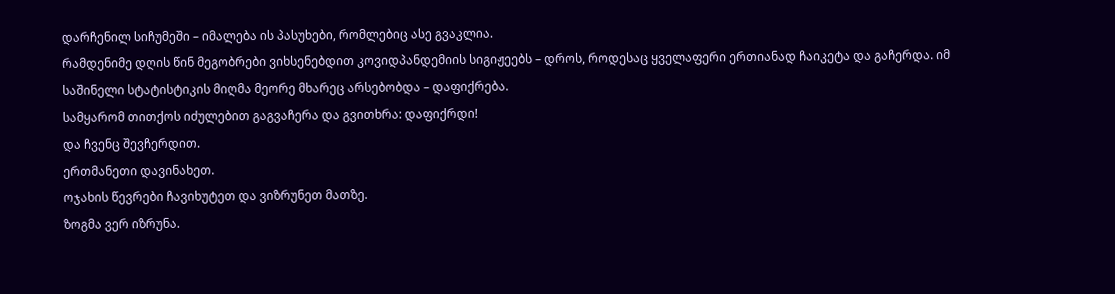დარჩენილ სიჩუმეში – იმალება ის პასუხები, რომლებიც ასე გვაკლია.
რამდენიმე დღის წინ მეგობრები ვიხსენებდით კოვიდპანდემიის სიგიჟეებს – დროს, როდესაც ყველაფერი ერთიანად ჩაიკეტა და გაჩერდა. იმ საშინელი სტატისტიკის მიღმა მეორე მხარეც არსებობდა – დაფიქრება.
სამყარომ თითქოს იძულებით გაგვაჩერა და გვითხრა: დაფიქრდი!
და ჩვენც შევჩერდით.
ერთმანეთი დავინახეთ.
ოჯახის წევრები ჩავიხუტეთ და ვიზრუნეთ მათზე.
ზოგმა ვერ იზრუნა.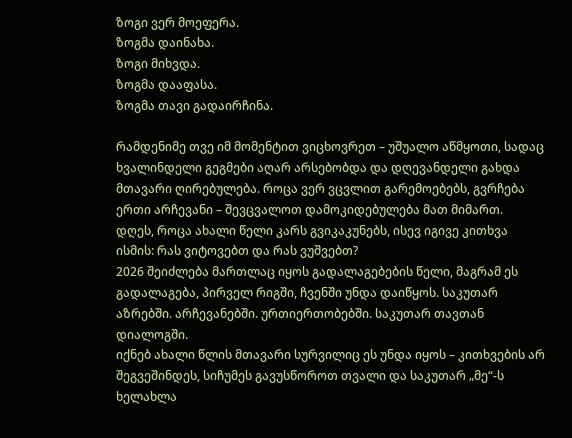ზოგი ვერ მოეფერა.
ზოგმა დაინახა.
ზოგი მიხვდა.
ზოგმა დააფასა.
ზოგმა თავი გადაირჩინა.

რამდენიმე თვე იმ მომენტით ვიცხოვრეთ – უშუალო აწმყოთი, სადაც ხვალინდელი გეგმები აღარ არსებობდა და დღევანდელი გახდა მთავარი ღირებულება. როცა ვერ ვცვლით გარემოებებს, გვრჩება ერთი არჩევანი – შევცვალოთ დამოკიდებულება მათ მიმართ.
დღეს, როცა ახალი წელი კარს გვიკაკუნებს, ისევ იგივე კითხვა ისმის: რას ვიტოვებთ და რას ვუშვებთ?
2026 შეიძლება მართლაც იყოს გადალაგებების წელი, მაგრამ ეს გადალაგება, პირველ რიგში, ჩვენში უნდა დაიწყოს. საკუთარ აზრებში. არჩევანებში. ურთიერთობებში. საკუთარ თავთან დიალოგში.
იქნებ ახალი წლის მთავარი სურვილიც ეს უნდა იყოს – კითხვების არ შეგვეშინდეს, სიჩუმეს გავუსწოროთ თვალი და საკუთარ „მე“-ს ხელახლა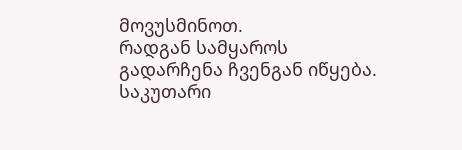მოვუსმინოთ.
რადგან სამყაროს გადარჩენა ჩვენგან იწყება.
საკუთარი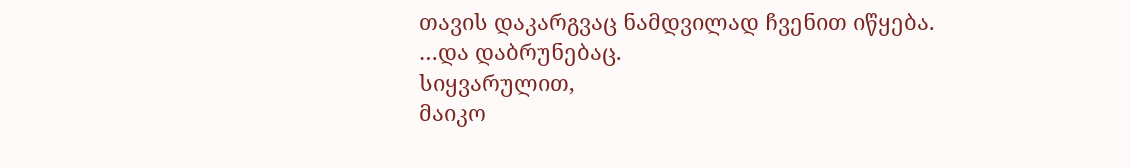თავის დაკარგვაც ნამდვილად ჩვენით იწყება.
…და დაბრუნებაც.
სიყვარულით,
მაიკო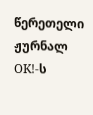წერეთელი
ჟურნალ OK!-ს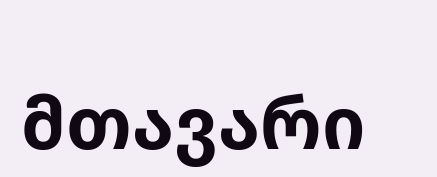მთავარი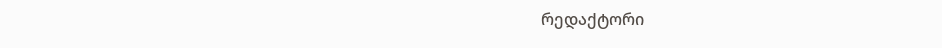რედაქტორი